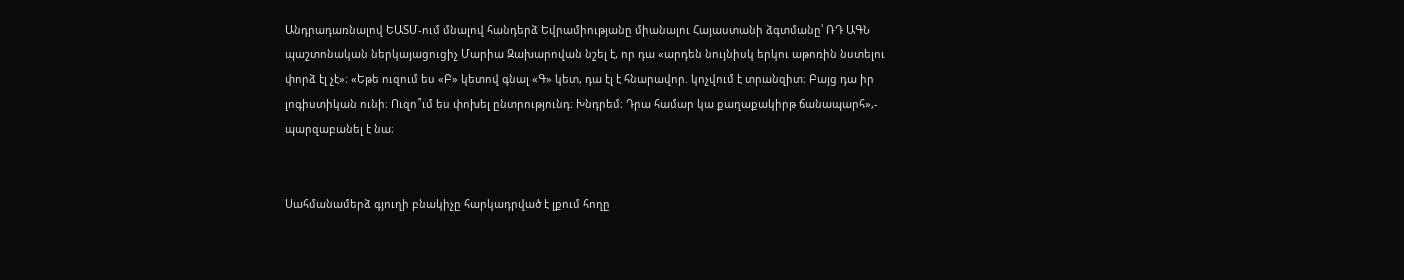Անդրադառնալով ԵԱՏՄ-ում մնալով հանդերձ Եվրամիությանը միանալու Հայաստանի ձգտմանը՝ ՌԴ ԱԳՆ պաշտոնական ներկայացուցիչ Մարիա Զախարովան նշել է, որ դա «արդեն նույնիսկ երկու աթոռին նստելու փորձ էլ չէ»։ «Եթե ուզում ես «Բ» կետով գնալ «Գ» կետ, դա էլ է հնարավոր. կոչվում է տրանզիտ։ Բայց դա իր լոգիստիկան ունի։ Ուզո՞ւմ ես փոխել ընտրությունդ։ Խնդրեմ։ Դրա համար կա քաղաքակիրթ ճանապարհ»,- պարզաբանել է նա։


Սահմանամերձ գյուղի բնակիչը հարկադրված է լքում հողը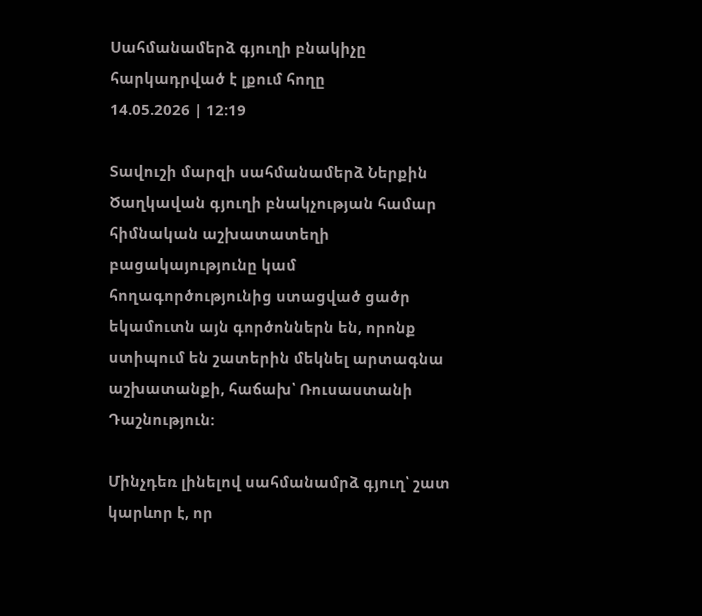Սահմանամերձ գյուղի բնակիչը հարկադրված է լքում հողը
14.05.2026 | 12:19

Տավուշի մարզի սահմանամերձ Ներքին Ծաղկավան գյուղի բնակչության համար հիմնական աշխատատեղի բացակայությունը կամ հողագործությունից ստացված ցածր եկամուտն այն գործոններն են, որոնք ստիպում են շատերին մեկնել արտագնա աշխատանքի, հաճախ՝ Ռուսաստանի Դաշնություն:

Մինչդեռ լինելով սահմանամրձ գյուղ՝ շատ կարևոր է, որ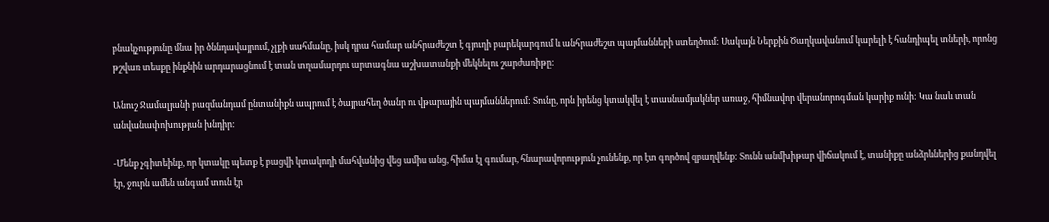բնակչությունը մնա իր ծննդավայրում, չլքի սահմանը, իսկ դրա համար անհրաժեշտ է գյուղի բարեկարգում և անհրաժեշտ պայմանների ստեղծում: Սակայն Ներքին Ծաղկավանում կարելի է հանդիպել տների, որոնց թշվառ տեսքը ինքնին արդարացնում է տան տղամարդու արտագնա աշխատանքի մեկնելու շարժառիթը:

Անուշ Ջամալյանի բազմանդամ ընտանիքն ապրում է ծայրահեղ ծանր ու վթարային պայմաններում: Տունը, որն իրենց կտակվել է տասնամյակներ առաջ, հիմնավոր վերանորոգման կարիք ունի: Կա նաև տան անվանափոխության խնդիր:

-Մենք չգիտեինք, որ կտակը պետք է բացվի կտակողի մահվանից վեց ամիս անց, հիմա էլ գումար, հնարավորություն չունենք, որ էտ գործով զբաղվենք: Տունն անմխիթար վիճակում է, տանիքը անձրևներից քանդվել էր, ջուրն ամեն անգամ տուն էր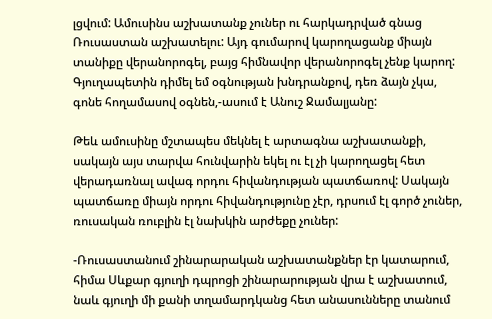լցվում: Ամուսինս աշխատանք չուներ ու հարկադրված գնաց Ռուսաստան աշխատելու: Այդ գումարով կարողացանք միայն տանիքը վերանորոգել, բայց հիմնավոր վերանորոգել չենք կարող: Գյուղապետին դիմել եմ օգնության խնդրանքով, դեռ ձայն չկա, գոնե հողամասով օգնեն,-ասում է Անուշ Ջամալյանը:

Թեև ամուսինը մշտապես մեկնել է արտագնա աշխատանքի, սակայն այս տարվա հունվարին եկել ու էլ չի կարողացել հետ վերադառնալ ավագ որդու հիվանդության պատճառով: Սակայն պատճառը միայն որդու հիվանդությունը չէր, դրսում էլ գործ չուներ, ռուսական ռուբլին էլ նախկին արժեքը չուներ:

-Ռուսաստանում շինարարական աշխատանքներ էր կատարում, հիմա Սևքար գյուղի դպրոցի շինարարության վրա է աշխատում, նաև գյուղի մի քանի տղամարդկանց հետ անասունները տանում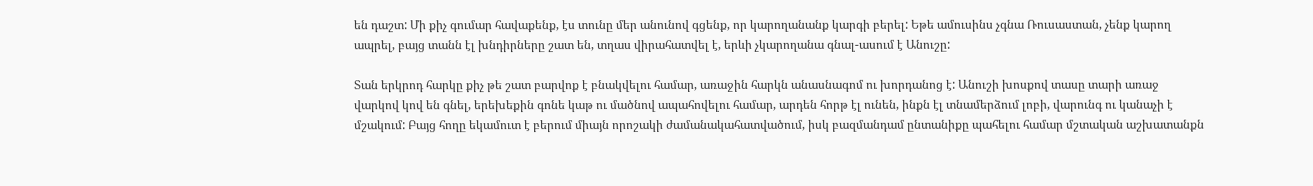են դաշտ: Մի քիչ գումար հավաքենք, էս տունը մեր անունով գցենք, որ կարողանանք կարգի բերել: Եթե ամուսինս չգնա Ռուսաստան, չենք կարող ապրել, բայց տանն էլ խնդիրները շատ են, տղաս վիրահատվել է, երևի չկարողանա գնալ-ասում է Անուշը:

Տան երկրոդ հարկը քիչ թե շատ բարվոք է բնակվելու համար, առաջին հարկն անասնագոմ ու խորդանոց է: Անուշի խոսքով տասը տարի առաջ վարկով կով են գնել, երեխեքին գոնե կաթ ու մածնով ապահովելու համար, արդեն հորթ էլ ունեն, ինքն էլ տնամերձում լոբի, վարունգ ու կանաչի է մշակում: Բայց հողը եկամուտ է բերում միայն որոշակի ժամանակահատվածում, իսկ բազմանդամ ընտանիքը պահելու համար մշտական աշխատանքն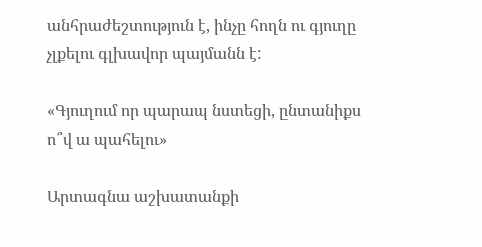անհրաժեշտություն է, ինչը հողն ու գյուղը չլքելու գլխավոր պայմանն է:

«Գյուղում որ պարապ նստեցի, ընտանիքս ո՞վ ա պահելու»

Արտագնա աշխատանքի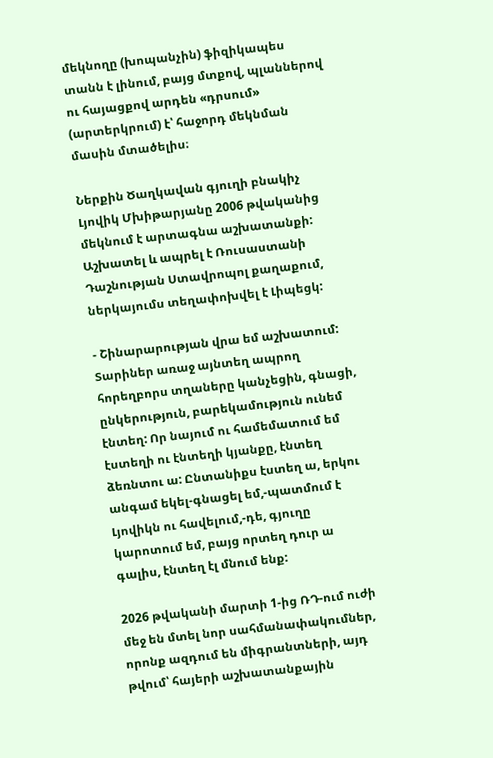մեկնողը (խոպանչին) ֆիզիկապես տանն է լինում, բայց մտքով, պլաններով ու հայացքով արդեն «դրսում» (արտերկրում) է՝ հաջորդ մեկնման մասին մտածելիս։

Ներքին Ծաղկավան գյուղի բնակիչ Լյովիկ Մխիթարյանը 2006 թվականից մեկնում է արտագնա աշխատանքի: Աշխատել և ապրել է Ռուսաստանի Դաշնության Ստավրոպոլ քաղաքում, ներկայումս տեղափոխվել է Լիպեցկ:

- Շինարարության վրա եմ աշխատում: Տարիներ առաջ այնտեղ ապրող հորեղբորս տղաները կանչեցին, գնացի, ընկերություն, բարեկամություն ունեմ էնտեղ: Որ նայում ու համեմատում եմ էստեղի ու էնտեղի կյանքը, էնտեղ ձեռնտու ա: Ընտանիքս էստեղ ա, երկու անգամ եկել-գնացել եմ,-պատմում է Լյովիկն ու հավելում,-դե, գյուղը կարոտում եմ, բայց որտեղ դուր ա գալիս, էնտեղ էլ մնում ենք:

2026 թվականի մարտի 1-ից ՌԴ-ում ուժի մեջ են մտել նոր սահմանափակումներ, որոնք ազդում են միգրանտների, այդ թվում՝ հայերի աշխատանքային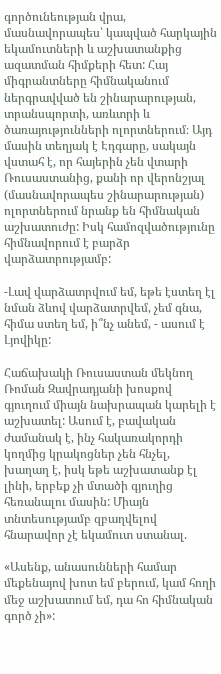գործունեության վրա, մասնավորապես՝ կապված հարկային եկամուտների և աշխատանքից ազատման հիմքերի հետ: Հայ միգրանտները հիմնականում ներգրավված են շինարարության, տրանսպորտի, առևտրի և ծառայությունների ոլորտներում։ Այդ մասին տեղյակ է Էդգարը, սակայն վստահ է, որ հայերին չեն վտարի Ռուսաստանից, քանի որ վերոնշյալ (մասնավորապես շինարարության) ոլորտներում նրանք են հիմնական աշխատուժը: Իսկ համոզվածությունը հիմնավորում է բարձր վարձատրությամբ:

-Լավ վարձատրվում եմ, եթե էստեղ էլ նման ձևով վարձատրվեմ, չեմ գնա, հիմա ստեղ եմ, ի՞նչ անեմ, - ասում է Լյովիկը:

Հաճախակի Ռուսաստան մեկնող Ռոման Զավրադյանի խոսքով գյուղում միայն նախրապան կարելի է աշխատել: Ասում է, բավական ժամանակ է, ինչ հակառակորդի կողմից կրակոցներ չեն հնչել, խաղաղ է, իսկ եթե աշխատանք էլ լինի, երբեք չի մտածի գյուղից հեռանալու մասին: Միայն տնտեսությամբ զբաղվելով հնարավոր չէ եկամուտ ստանալ.

«Ասենք, անասունների համար մեքենայով խոտ եմ բերում, կամ հողի մեջ աշխատում եմ, դա հո հիմնական գործ չի»: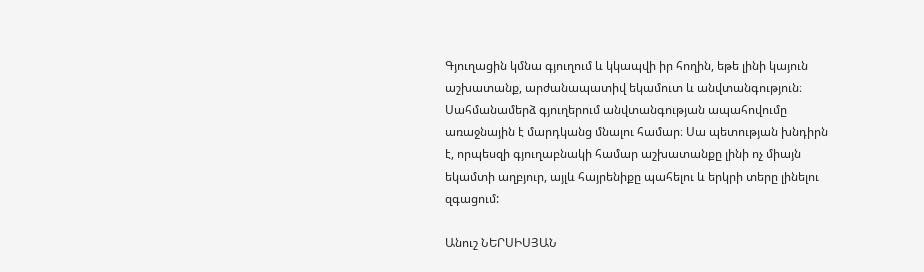Գյուղացին կմնա գյուղում և կկապվի իր հողին, եթե լինի կայուն աշխատանք, արժանապատիվ եկամուտ և անվտանգություն։ Սահմանամերձ գյուղերում անվտանգության ապահովումը առաջնային է մարդկանց մնալու համար։ Սա պետության խնդիրն է, որպեսզի գյուղաբնակի համար աշխատանքը լինի ոչ միայն եկամտի աղբյուր, այլև հայրենիքը պահելու և երկրի տերը լինելու զգացում:

Անուշ ՆԵՐՍԻՍՅԱՆ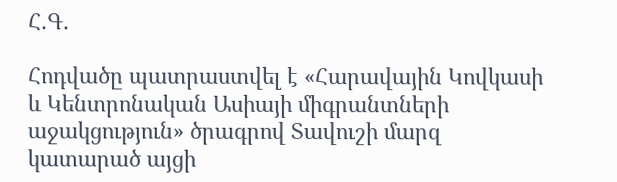Հ.Գ.

Հոդվածը պատրաստվել է «Հարավային Կովկասի և Կենտրոնական Ասիայի միգրանտների աջակցություն» ծրագրով Տավուշի մարզ կատարած այցի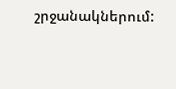շրջանակներում: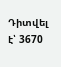Դիտվել է՝ 3670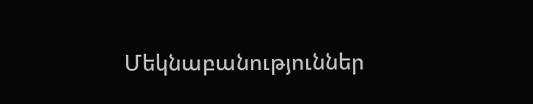Մեկնաբանություններ